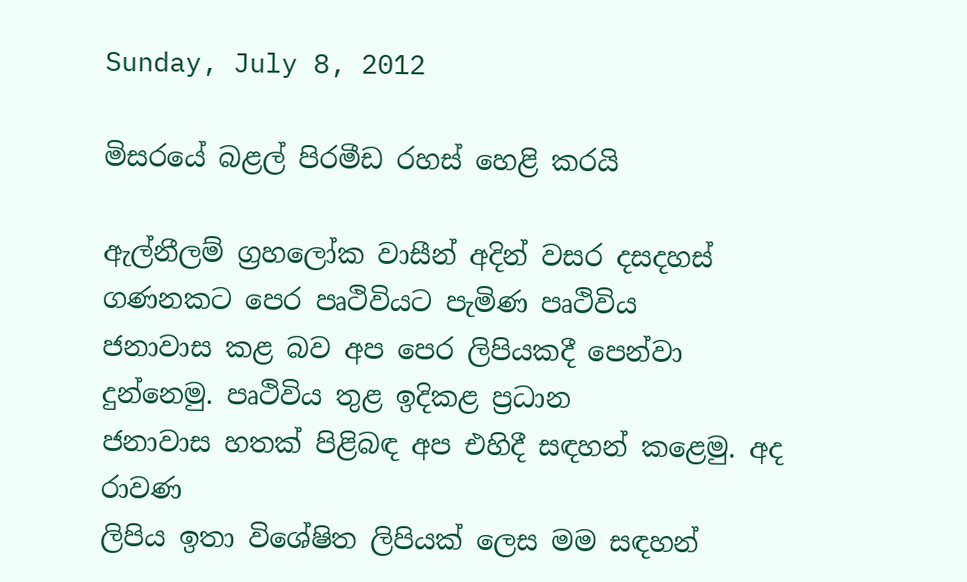Sunday, July 8, 2012

මිසරයේ බළල් පිරමීඩ රහස් හෙළි කරයි

ඇල්නීලම් ග්‍රහලෝක වාසීන් අදින් වසර දසදහස්
ගණනකට පෙර පෘථිවියට පැමිණ පෘථිවිය
ජනාවාස කළ බව අප පෙර ලිපියකදී පෙන්වා
දුන්නෙමු. පෘථිවිය තුළ ඉදිකළ ප්‍රධාන
ජනාවාස හතක් පිළිබඳ අප එහිදී සඳහන් කළෙමු. අද රාවණ
ලිපිය ඉතා විශේෂිත ලිපියක් ලෙස මම සඳහන්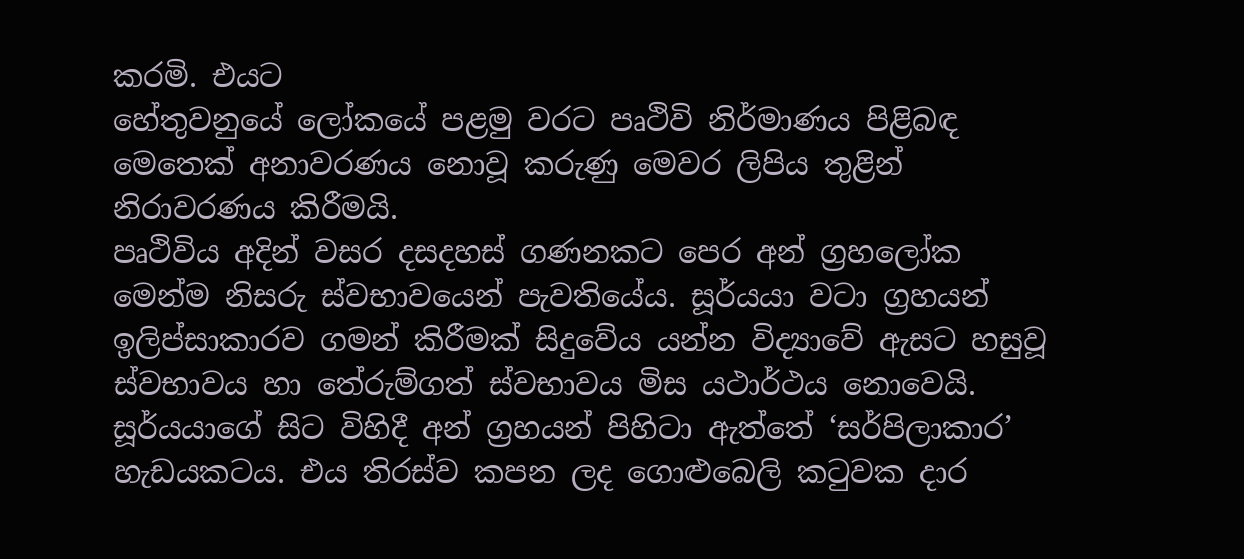කරමි. එයට
හේතුවනුයේ ලෝකයේ පළමු වරට පෘථිවි නිර්මාණය පිළිබඳ
මෙතෙක් අනාවරණය නොවූ කරුණු මෙවර ලිපිය තුළින්
නිරාවරණය කිරීමයි.
පෘථිවිය අදින් වසර දසදහස් ගණනකට පෙර අන් ග්‍රහලෝක
මෙන්ම නිසරු ස්වභාවයෙන් පැවතියේය. සූර්යයා වටා ග්‍රහයන්
ඉලිප්සාකාරව ගමන් කිරීමක් සිදුවේය යන්න විද්‍යාවේ ඇසට හසුවූ
ස්වභාවය හා තේරුම්ගත් ස්වභාවය මිස යථාර්ථය නොවෙයි.
සූර්යයාගේ සිට විහිදී අන් ග්‍රහයන් පිහිටා ඇත්තේ ‘සර්පිලාකාර’
හැඩයකටය. එය තිරස්ව කපන ලද ගොළුබෙලි කටුවක දාර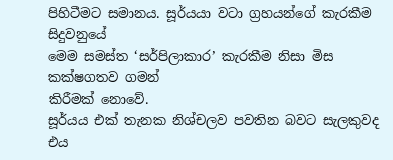පිහිටීමට සමානය. සූර්යයා වටා ග්‍රහයන්ගේ කැරකීම සිදුවනුයේ
මෙම සමස්ත ‘සර්පිලාකාර’ කැරකීම නිසා මිස කක්ෂගතව ගමන්
කිරීමක් නොවේ.
සූර්යය එක් තැනක නිශ්චලව පවතින බවට සැලකුවද එය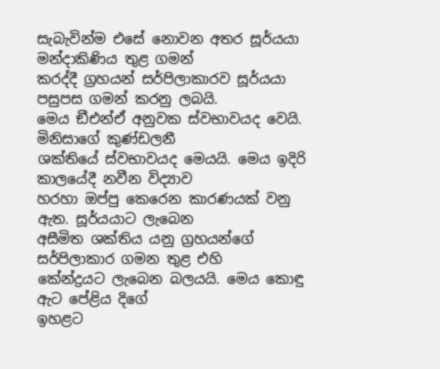සැබැවින්ම එසේ නොවන අතර සූර්යයා මන්දාකිණිය තුළ ගමන්
කරද්දී ග්‍රහයන් සර්පිලාකාරව සූර්යයා පසුපස ගමන් කරනු ලබයි.
මෙය ඞීඑන්ඒ අනුවක ස්වභාවයද වෙයි. මිනිසාගේ කුණ්ඩලනී
ශක්තියේ ස්වභාවයද මෙයයි. මෙය ඉදිරි කාලයේදී නවීන විද්‍යාව
හරහා ඔප්පු කෙරෙන කාරණයක් වනු ඇත. සූර්යයාට ලැබෙන
අසීමිත ශක්තිය යනු ග්‍රහයන්ගේ සර්පිලාකාර ගමන තුළ එහි
කේන්ද්‍රයට ලැබෙන බලයයි. මෙය කොඳු ඇට පේළිය දිගේ
ඉහළට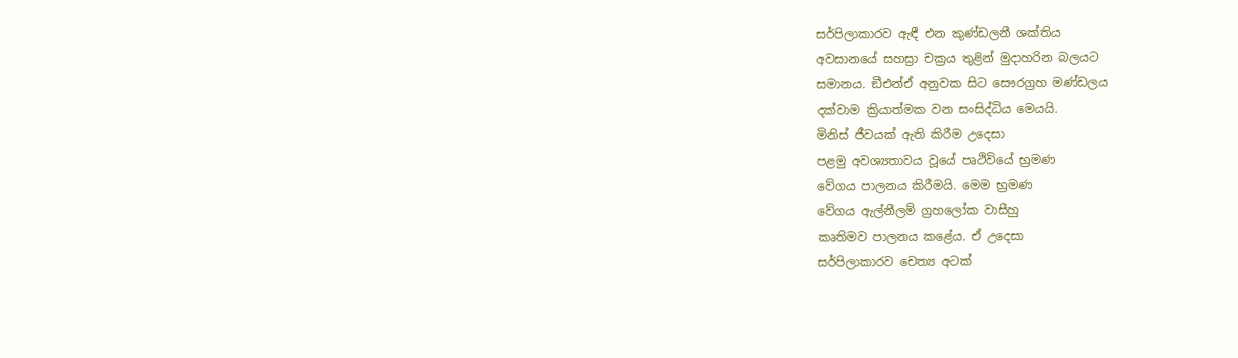සර්පිලාකාරව ඇඳී එන කුණ්ඩලනී ශක්තිය
අවසානයේ සහස්‍රා චක්‍රය තුළින් මුදාහරින බලයට
සමානය. ඞීඑන්ඒ අනුවක සිට සෞරග්‍රහ මණ්ඩලය
දක්වාම ක්‍රියාත්මක වන සංසිද්ධිය මෙයයි.
මිනිස් ජීවයක් ඇති කිරීම උදෙසා
පළමු අවශ්‍යතාවය වූයේ පෘථිවියේ භ්‍රමණ
වේගය පාලනය කිරීමයි. මෙම භ්‍රමණ
වේගය ඇල්නීලම් ග්‍රහලෝක වාසීහු
කෘතිමව පාලනය කළේය. ඒ උදෙසා
සර්පිලාකාරව චෙත්‍ය අටක්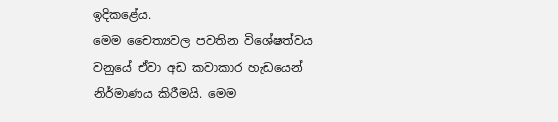ඉදිකළේය.
මෙම චෛත්‍යවල පවතින විශේෂත්වය
වනුයේ ඒවා අඩ කවාකාර හැඩයෙන්
නිර්මාණය කිරීමයි. මෙම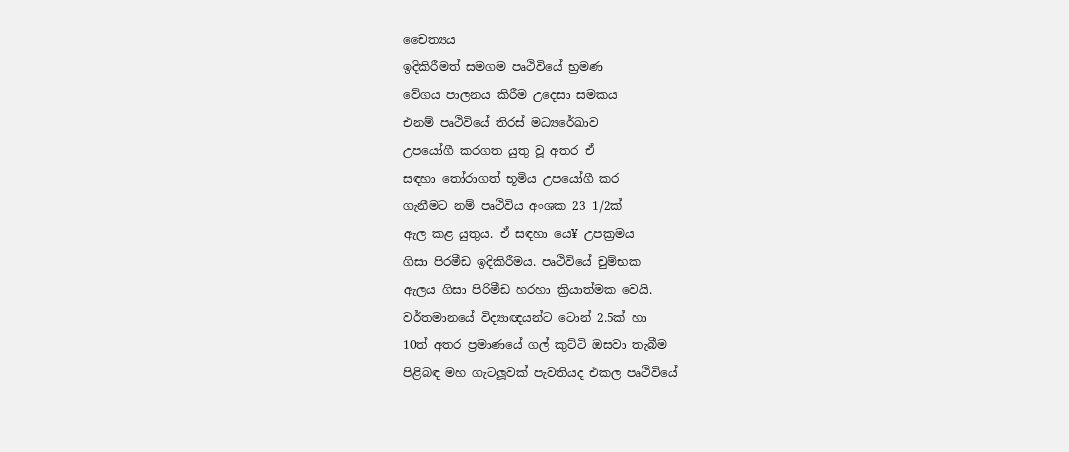චෛත්‍යය
ඉදිකිරීමත් සමගම පෘථිවියේ භ්‍රමණ
වේගය පාලනය කිරීම උදෙසා සමකය
එනම් පෘථිවියේ තිරස් මධ්‍යරේඛාව
උපයෝගී කරගත යුතු වූ අතර ඒ
සඳහා තෝරාගත් භූමිය උපයෝගී කර
ගැනීමට නම් පෘථිවිය අංශක 23 1/2ක්
ඇල කළ යුතුය. ඒ සඳහා යෙ¥ උපක්‍රමය
ගිසා පිරමීඩ ඉදිකිරීමය. පෘථිවියේ චුම්භක
ඇලය ගිසා පිරිමීඩ හරහා ක්‍රියාත්මක වෙයි.
වර්තමානයේ විද්‍යාඥයන්ට ටොන් 2.5ක් හා
10ත් අතර ප්‍රමාණයේ ගල් කුට්ටි ඔසවා තැබීම
පිළිබඳ මහ ගැටලූවක් පැවතියද එකල පෘථිවියේ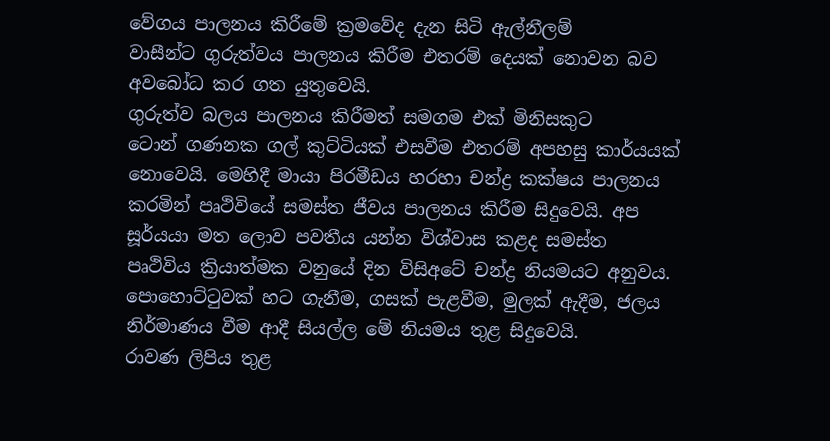වේගය පාලනය කිරීමේ ක්‍රමවේද දැන සිටි ඇල්නීලම්
වාසීන්ට ගුරුත්වය පාලනය කිරීම එතරම් දෙයක් නොවන බව
අවබෝධ කර ගත යුතුවෙයි.
ගුරුත්ව බලය පාලනය කිරීමත් සමගම එක් මිනිසකුට
ටොන් ගණනක ගල් කුට්ටියක් එසවීම එතරම් අපහසු කාර්යයක්
නොවෙයි. මෙහිදී මායා පිරමීඩය හරහා චන්ද්‍ර කක්ෂය පාලනය
කරමින් පෘථිවියේ සමස්ත ජීවය පාලනය කිරීම සිදුවෙයි. අප
සූර්යයා මත ලොව පවතීය යන්න විශ්වාස කළද සමස්ත
පෘථිවිය ක්‍රියාත්මක වනුයේ දින විසිඅටේ චන්ද්‍ර නියමයට අනුවය.
පොහොට්ටුවක් හට ගැනීම, ගසක් පැළවීම, මුලක් ඇදීම, ජලය
නිර්මාණය වීම ආදී සියල්ල මේ නියමය තුළ සිදුවෙයි.
රාවණ ලිපිය තුළ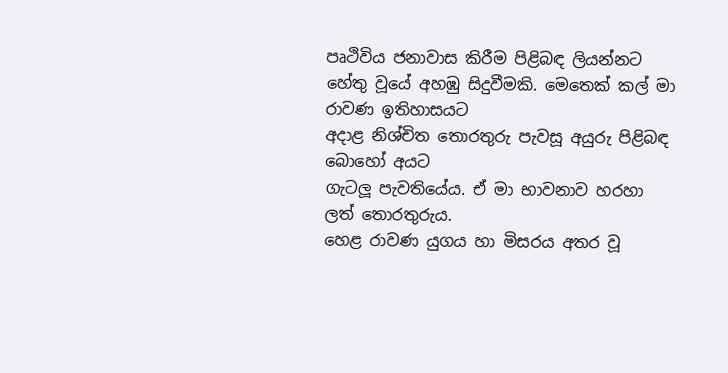පෘථිවිය ජනාවාස කිරීම පිළිබඳ ලියන්නට
හේතු වූයේ අහඹු සිදුවීමකි. මෙතෙක් කල් මා රාවණ ඉතිහාසයට
අදාළ නිශ්චිත තොරතුරු පැවසූ අයුරු පිළිබඳ බොහෝ අයට
ගැටලූ පැවතියේය. ඒ මා භාවනාව හරහා ලත් තොරතුරුය.
හෙළ රාවණ යුගය හා මිසරය අතර වූ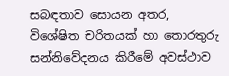සබඳතාව සොයන අතර,
විශේෂිත චරිතයක් හා තොරතුරු සන්නිවේදනය කිරීමේ අවස්ථාව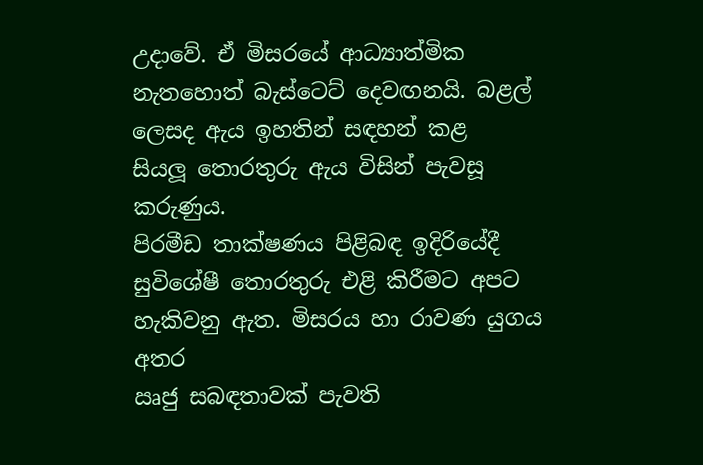උදාවේ. ඒ මිසරයේ ආධ්‍යාත්මික
නැතහොත් බැස්ටෙට් දෙවඟනයි. බළල්
ලෙසද ඇය ඉහතින් සඳහන් කළ
සියලූ තොරතුරු ඇය විසින් පැවසූ කරුණුය.
පිරමීඩ තාක්ෂණය පිළිබඳ ඉදිරියේදී
සුවිශේෂී තොරතුරු එළි කිරීමට අපට
හැකිවනු ඇත. මිසරය හා රාවණ යුගය අතර
ඍජු සබඳතාවක් පැවති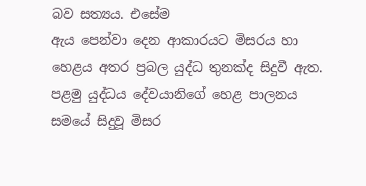බව සත්‍යය. එසේම
ඇය පෙන්වා දෙන ආකාරයට මිසරය හා
හෙළය අතර ප්‍රබල යුද්ධ තුනක්ද සිදුවී ඇත.
පළමු යුද්ධය දේවයානිගේ හෙළ පාලනය
සමයේ සිදුවූ මිසර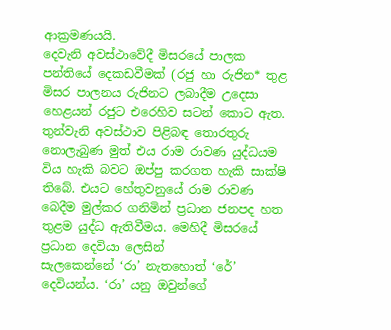ආක්‍රමණයයි.
දෙවැනි අවස්ථාවේදී මිසරයේ පාලක
පන්තියේ දෙකඩවීමක් (රජු හා රුජින* තුළ
මිසර පාලනය රුජිනට ලබාදීම උදෙසා
හෙළයන් රජුට එරෙහිව සටන් කොට ඇත.
තුන්වැනි අවස්ථාව පිළිබඳ තොරතුරු
නොලැබුණ මුත් එය රාම රාවණ යුද්ධයම
විය හැකි බවට ඔප්පු කරගත හැකි සාක්ෂි
තිබේ. එයට හේතුවනුයේ රාම රාවණ
බෙදීම මුල්කර ගනිමින් ප්‍රධාන ජනපද හත
තුළම යුද්ධ ඇතිවීමය. මෙහිදී මිසරයේ ප්‍රධාන දෙවියා ලෙසින්
සැලකෙන්නේ ‘රා’ නැතහොත් ‘රේ’ දෙවියන්ය. ‘රා’ යනු ඔවුන්ගේ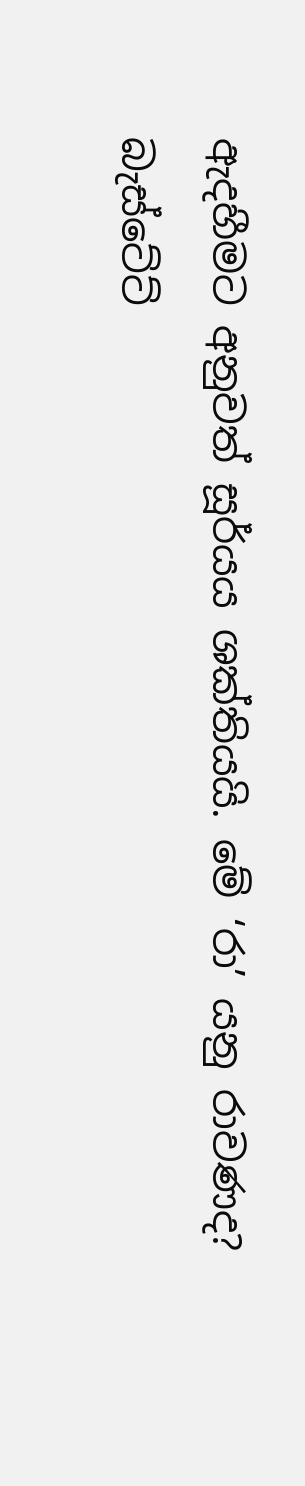ඇදහීමට අනුවත් සූර්යය ශක්තියයි. මේ ‘රා’ යනු රාවණද?
බැස්ටේට්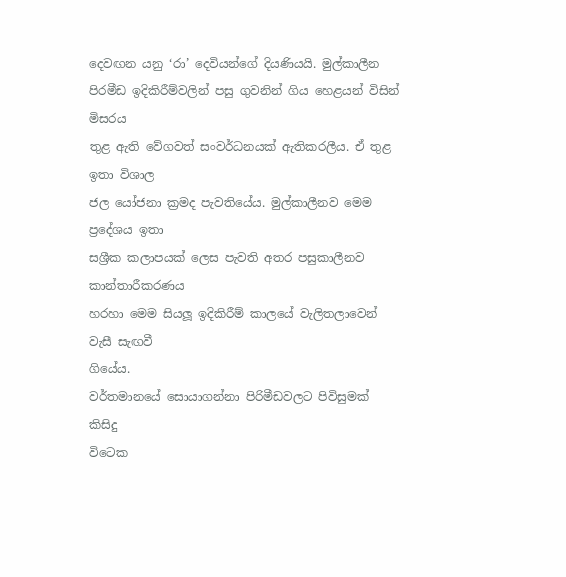දෙවඟන යනු ‘රා’ දෙවියන්ගේ දියණියයි. මුල්කාලීන
පිරමීඩ ඉදිකිරීම්වලින් පසු ගුවනින් ගිය හෙළයන් විසින් මිසරය
තුළ ඇති වේගවත් සංවර්ධනයක් ඇතිකරලීය. ඒ තුළ ඉතා විශාල
ජල යෝජනා ක්‍රමද පැවතියේය. මුල්කාලීනව මෙම ප්‍රදේශය ඉතා
සශ්‍රීක කලාපයක් ලෙස පැවති අතර පසුකාලීනව කාන්තාරීකරණය
හරහා මෙම සියලූ ඉදිකිරීම් කාලයේ වැලිතලාවෙන් වැසී සැඟවී
ගියේය.
වර්තමානයේ සොයාගන්නා පිරිමීඩවලට පිවිසුමක් කිසිදු
විටෙක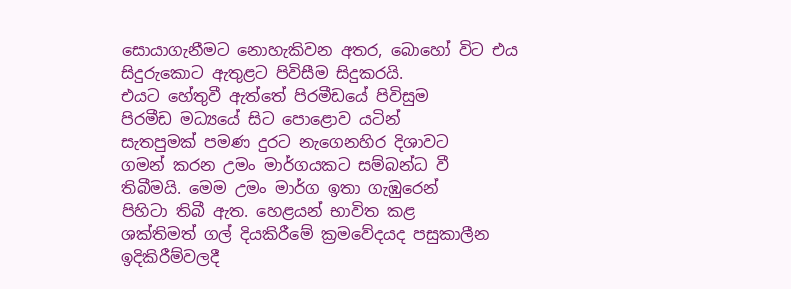සොයාගැනීමට නොහැකිවන අතර, බොහෝ විට එය
සිදුරුකොට ඇතුළට පිවිසීම සිදුකරයි.
එයට හේතුවී ඇත්තේ පිරමීඩයේ පිවිසුම
පිරමීඩ මධ්‍යයේ සිට පොළොව යටින්
සැතපුමක් පමණ දුරට නැගෙනහිර දිශාවට
ගමන් කරන උමං මාර්ගයකට සම්බන්ධ වී
තිබීමයි. මෙම උමං මාර්ග ඉතා ගැඹුරෙන්
පිහිටා තිබී ඇත. හෙළයන් භාවිත කළ
ශක්තිමත් ගල් දියකිරීමේ ක්‍රමවේදයද පසුකාලීන
ඉදිකිරීම්වලදී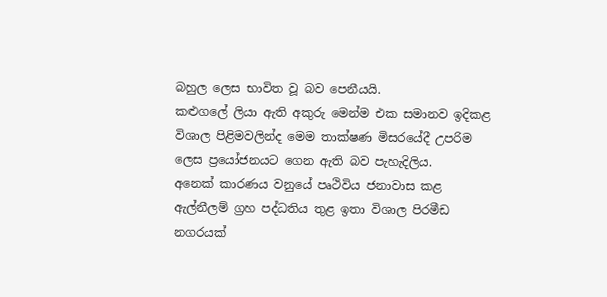බහුල ලෙස භාවිත වූ බව පෙනීයයි.
කළුගලේ ලියා ඇති අකුරු මෙන්ම එක සමානව ඉදිකළ
විශාල පිළිමවලින්ද මෙම තාක්ෂණ මිසරයේදී උපරිම
ලෙස ප්‍රයෝජනයට ගෙන ඇති බව පැහැදිලිය.
අනෙක් කාරණය වනුයේ පෘථිවිය ජනාවාස කළ
ඇල්නීලම් ග්‍රහ පද්ධතිය තුළ ඉතා විශාල පිරමීඩ
නගරයක්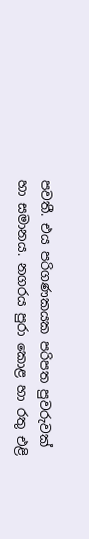පවතී. එය පරිගණකයක පරිපත පුවරුවක්
හා සමානය. නගරය පුරා කොළ හා රතු එළි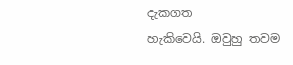දැකගත
හැකිවෙයි. ඔවුහු තවම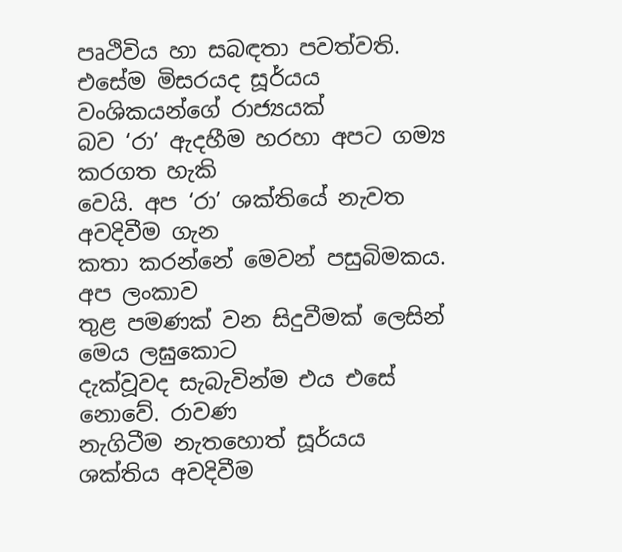පෘථිවිය හා සබඳතා පවත්වති.
එසේම මිසරයද සූර්යය වංශිකයන්ගේ රාජ්‍යයක්
බව ‘රා’ ඇදහීම හරහා අපට ගම්‍ය කරගත හැකි
වෙයි. අප ‘රා’ ශක්තියේ නැවත අවදිවීම ගැන
කතා කරන්නේ මෙවන් පසුබිමකය. අප ලංකාව
තුළ පමණක් වන සිදුවීමක් ලෙසින් මෙය ලඝුකොට
දැක්වූවද සැබැවින්ම එය එසේ නොවේ. රාවණ
නැගිටීම නැතහොත් සූර්යය ශක්තිය අවදිවීම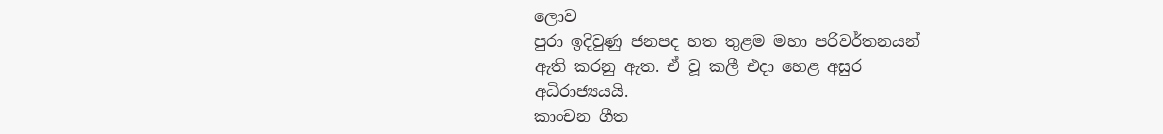ලොව
පුරා ඉදිවුණු ජනපද හත තුළම මහා පරිවර්තනයන්
ඇති කරනු ඇත. ඒ වූ කලී එදා හෙළ අසුර
අධිරාජ්‍යයයි.
කාංචන ගීත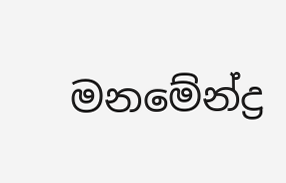මනමේන්ද්‍ර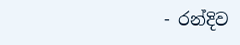- රන්දිව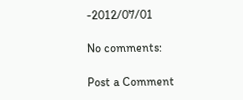-2012/07/01

No comments:

Post a Comment